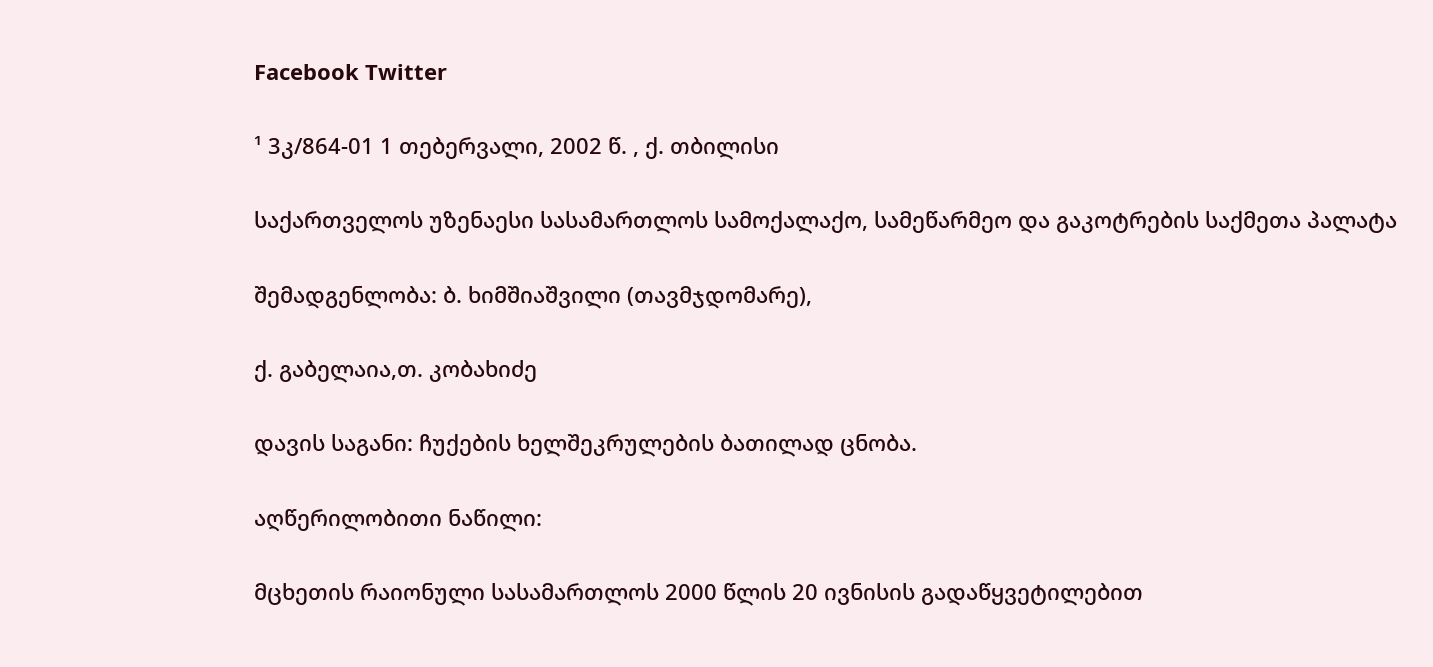Facebook Twitter

¹ 3კ/864-01 1 თებერვალი, 2002 წ. , ქ. თბილისი

საქართველოს უზენაესი სასამართლოს სამოქალაქო, სამეწარმეო და გაკოტრების საქმეთა პალატა

შემადგენლობა: ბ. ხიმშიაშვილი (თავმჯდომარე),

ქ. გაბელაია,თ. კობახიძე

დავის საგანი: ჩუქების ხელშეკრულების ბათილად ცნობა.

აღწერილობითი ნაწილი:

მცხეთის რაიონული სასამართლოს 2000 წლის 20 ივნისის გადაწყვეტილებით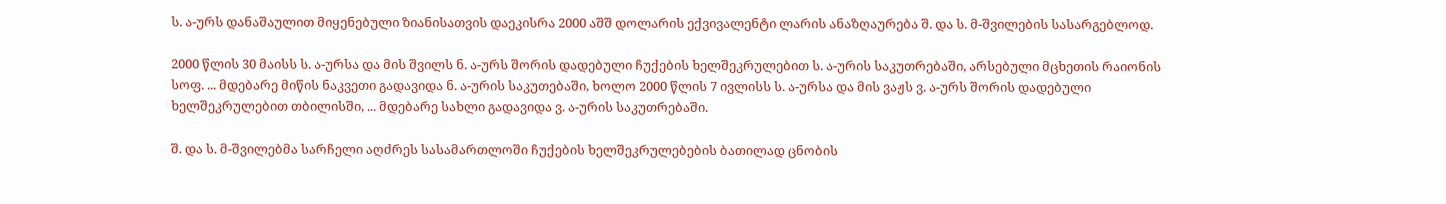ს. ა-ურს დანაშაულით მიყენებული ზიანისათვის დაეკისრა 2000 აშშ დოლარის ექვივალენტი ლარის ანაზღაურება შ. და ს. მ-შვილების სასარგებლოდ.

2000 წლის 30 მაისს ს. ა-ურსა და მის შვილს ნ. ა-ურს შორის დადებული ჩუქების ხელშეკრულებით ს. ა-ურის საკუთრებაში, არსებული მცხეთის რაიონის სოფ. ... მდებარე მიწის ნაკვეთი გადავიდა ნ. ა-ურის საკუთებაში, ხოლო 2000 წლის 7 ივლისს ს. ა-ურსა და მის ვაჟს ვ. ა-ურს შორის დადებული ხელშეკრულებით თბილისში, ... მდებარე სახლი გადავიდა ვ. ა-ურის საკუთრებაში.

შ. და ს. მ-შვილებმა სარჩელი აღძრეს სასამართლოში ჩუქების ხელშეკრულებების ბათილად ცნობის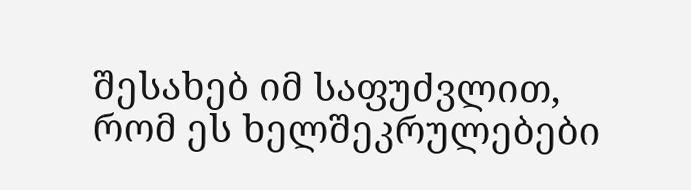შესახებ იმ საფუძვლით, რომ ეს ხელშეკრულებები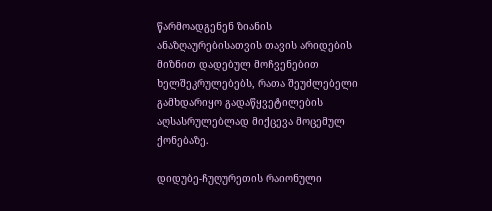წარმოადგენენ ზიანის ანაზღაურებისათვის თავის არიდების მიზნით დადებულ მოჩვენებით ხელშეკრულებებს, რათა შეუძლებელი გამხდარიყო გადაწყვეტილების აღსასრულებლად მიქცევა მოცემულ ქონებაზე.

დიდუბე-ჩუღურეთის რაიონული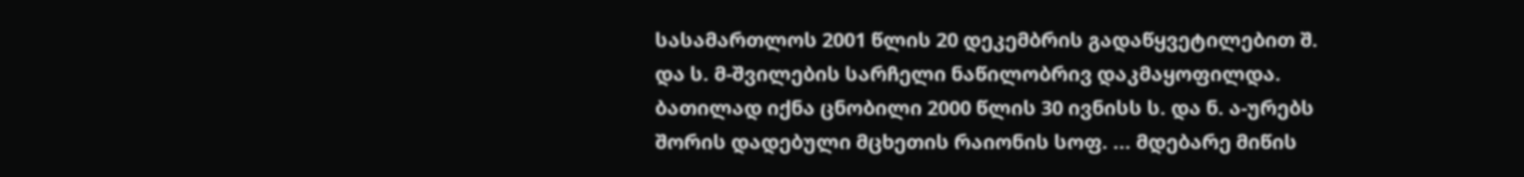სასამართლოს 2001 წლის 20 დეკემბრის გადაწყვეტილებით შ. და ს. მ-შვილების სარჩელი ნაწილობრივ დაკმაყოფილდა. ბათილად იქნა ცნობილი 2000 წლის 30 ივნისს ს. და ნ. ა-ურებს შორის დადებული მცხეთის რაიონის სოფ. ... მდებარე მიწის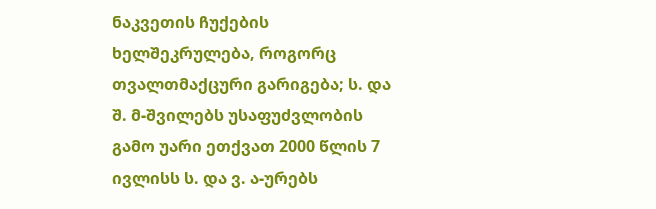ნაკვეთის ჩუქების ხელშეკრულება, როგორც თვალთმაქცური გარიგება; ს. და შ. მ-შვილებს უსაფუძვლობის გამო უარი ეთქვათ 2000 წლის 7 ივლისს ს. და ვ. ა-ურებს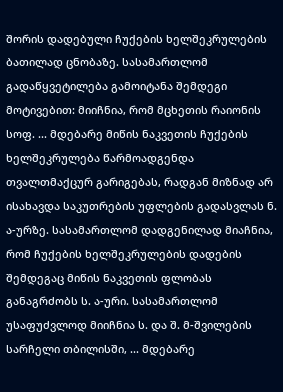შორის დადებული ჩუქების ხელშეკრულების ბათილად ცნობაზე. სასამართლომ გადაწყვეტილება გამოიტანა შემდეგი მოტივებით: მიიჩნია, რომ მცხეთის რაიონის სოფ. ... მდებარე მიწის ნაკვეთის ჩუქების ხელშეკრულება წარმოადგენდა თვალთმაქცურ გარიგებას, რადგან მიზნად არ ისახავდა საკუთრების უფლების გადასვლას ნ. ა-ურზე. სასამართლომ დადგენილად მიაჩნია, რომ ჩუქების ხელშეკრულების დადების შემდეგაც მიწის ნაკვეთის ფლობას განაგრძობს ს. ა-ური. სასამართლომ უსაფუძვლოდ მიიჩნია ს. და შ. მ-შვილების სარჩელი თბილისში, ... მდებარე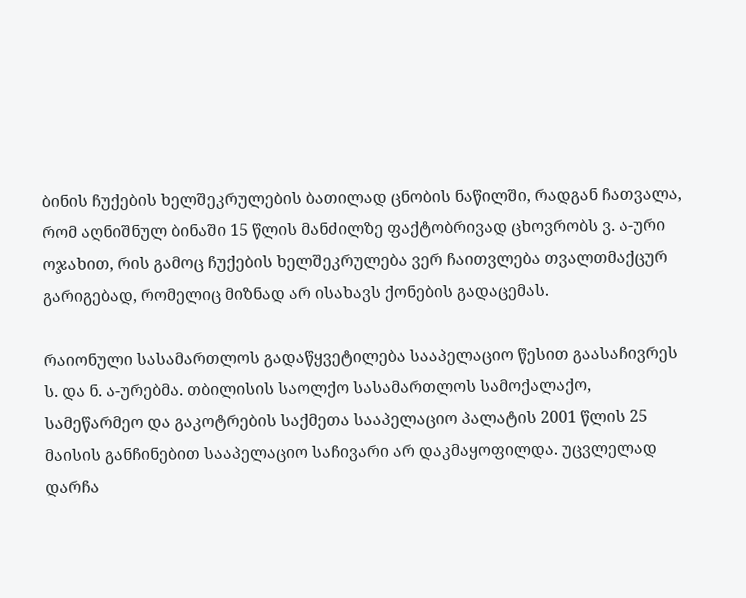ბინის ჩუქების ხელშეკრულების ბათილად ცნობის ნაწილში, რადგან ჩათვალა, რომ აღნიშნულ ბინაში 15 წლის მანძილზე ფაქტობრივად ცხოვრობს ვ. ა-ური ოჯახით, რის გამოც ჩუქების ხელშეკრულება ვერ ჩაითვლება თვალთმაქცურ გარიგებად, რომელიც მიზნად არ ისახავს ქონების გადაცემას.

რაიონული სასამართლოს გადაწყვეტილება სააპელაციო წესით გაასაჩივრეს ს. და ნ. ა-ურებმა. თბილისის საოლქო სასამართლოს სამოქალაქო, სამეწარმეო და გაკოტრების საქმეთა სააპელაციო პალატის 2001 წლის 25 მაისის განჩინებით სააპელაციო საჩივარი არ დაკმაყოფილდა. უცვლელად დარჩა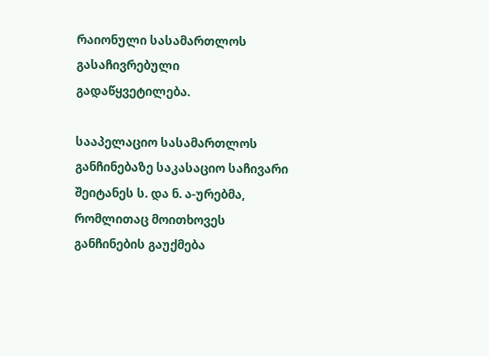რაიონული სასამართლოს გასაჩივრებული გადაწყვეტილება.

სააპელაციო სასამართლოს განჩინებაზე საკასაციო საჩივარი შეიტანეს ს. და ნ. ა-ურებმა, რომლითაც მოითხოვეს განჩინების გაუქმება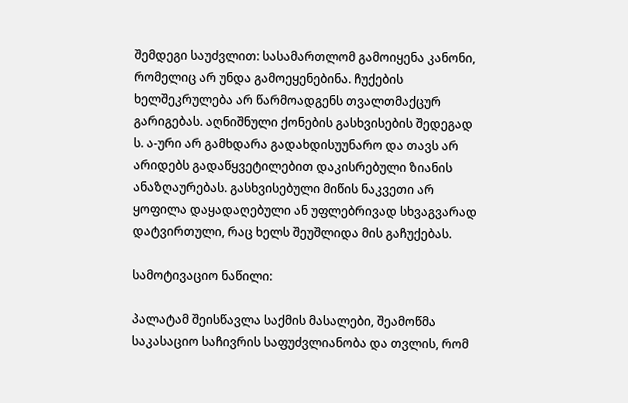შემდეგი საუძვლით: სასამართლომ გამოიყენა კანონი, რომელიც არ უნდა გამოეყენებინა. ჩუქების ხელშეკრულება არ წარმოადგენს თვალთმაქცურ გარიგებას. აღნიშნული ქონების გასხვისების შედეგად ს. ა-ური არ გამხდარა გადახდისუუნარო და თავს არ არიდებს გადაწყვეტილებით დაკისრებული ზიანის ანაზღაურებას. გასხვისებული მიწის ნაკვეთი არ ყოფილა დაყადაღებული ან უფლებრივად სხვაგვარად დატვირთული, რაც ხელს შეუშლიდა მის გაჩუქებას.

სამოტივაციო ნაწილი:

პალატამ შეისწავლა საქმის მასალები, შეამოწმა საკასაციო საჩივრის საფუძვლიანობა და თვლის, რომ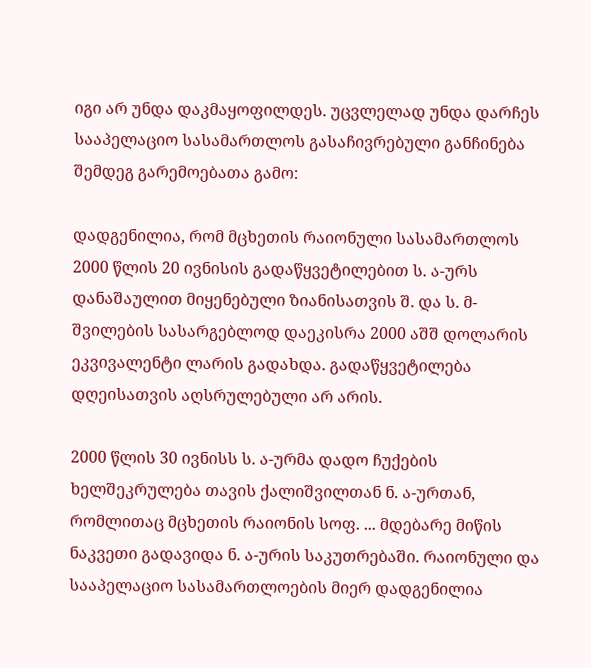იგი არ უნდა დაკმაყოფილდეს. უცვლელად უნდა დარჩეს სააპელაციო სასამართლოს გასაჩივრებული განჩინება შემდეგ გარემოებათა გამო:

დადგენილია, რომ მცხეთის რაიონული სასამართლოს 2000 წლის 20 ივნისის გადაწყვეტილებით ს. ა-ურს დანაშაულით მიყენებული ზიანისათვის შ. და ს. მ-შვილების სასარგებლოდ დაეკისრა 2000 აშშ დოლარის ეკვივალენტი ლარის გადახდა. გადაწყვეტილება დღეისათვის აღსრულებული არ არის.

2000 წლის 30 ივნისს ს. ა-ურმა დადო ჩუქების ხელშეკრულება თავის ქალიშვილთან ნ. ა-ურთან, რომლითაც მცხეთის რაიონის სოფ. ... მდებარე მიწის ნაკვეთი გადავიდა ნ. ა-ურის საკუთრებაში. რაიონული და სააპელაციო სასამართლოების მიერ დადგენილია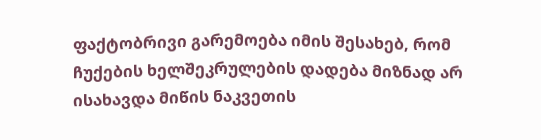ფაქტობრივი გარემოება იმის შესახებ, რომ ჩუქების ხელშეკრულების დადება მიზნად არ ისახავდა მიწის ნაკვეთის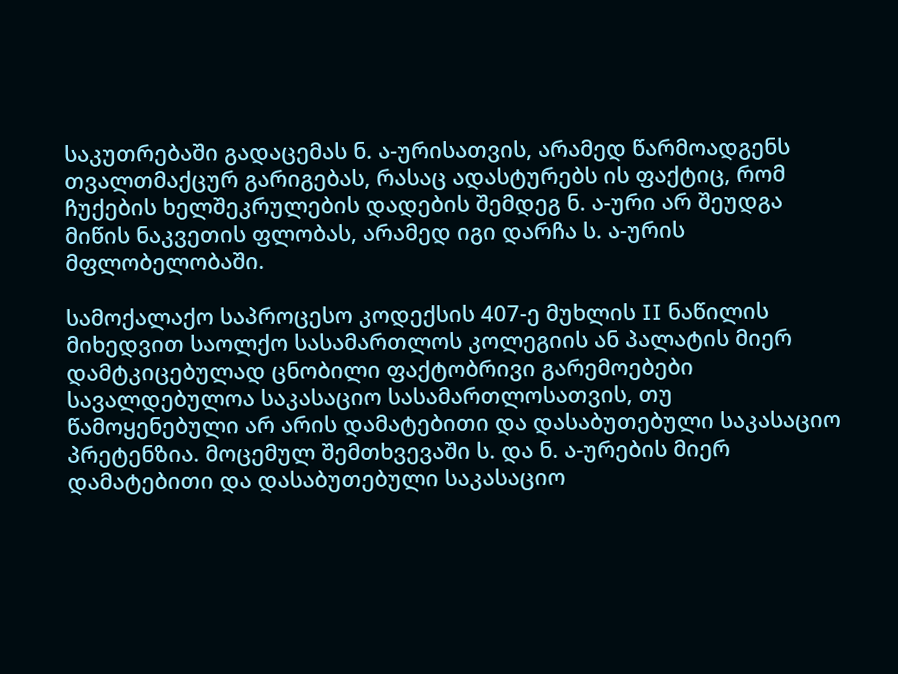საკუთრებაში გადაცემას ნ. ა-ურისათვის, არამედ წარმოადგენს თვალთმაქცურ გარიგებას, რასაც ადასტურებს ის ფაქტიც, რომ ჩუქების ხელშეკრულების დადების შემდეგ ნ. ა-ური არ შეუდგა მიწის ნაკვეთის ფლობას, არამედ იგი დარჩა ს. ა-ურის მფლობელობაში.

სამოქალაქო საპროცესო კოდექსის 407-ე მუხლის II ნაწილის მიხედვით საოლქო სასამართლოს კოლეგიის ან პალატის მიერ დამტკიცებულად ცნობილი ფაქტობრივი გარემოებები სავალდებულოა საკასაციო სასამართლოსათვის, თუ წამოყენებული არ არის დამატებითი და დასაბუთებული საკასაციო პრეტენზია. მოცემულ შემთხვევაში ს. და ნ. ა-ურების მიერ დამატებითი და დასაბუთებული საკასაციო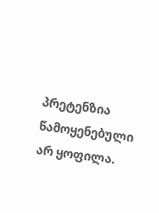პრეტენზია წამოყენებული არ ყოფილა.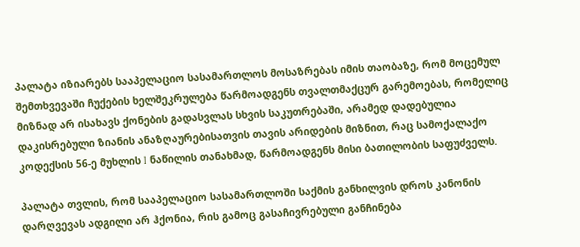პალატა იზიარებს სააპელაციო სასამართლოს მოსაზრებას იმის თაობაზე, რომ მოცემულ შემთხვევაში ჩუქების ხელშეკრულება წარმოადგენს თვალთმაქცურ გარემოებას, რომელიც მიზნად არ ისახავს ქონების გადასვლას სხვის საკუთრებაში, არამედ დადებულია დაკისრებული ზიანის ანაზღაურებისათვის თავის არიდების მიზნით, რაც სამოქალაქო კოდექსის 56-ე მუხლის I ნაწილის თანახმად, წარმოადგენს მისი ბათილობის საფუძველს.

პალატა თვლის, რომ სააპელაციო სასამართლოში საქმის განხილვის დროს კანონის დარღვევას ადგილი არ ჰქონია, რის გამოც გასაჩივრებული განჩინება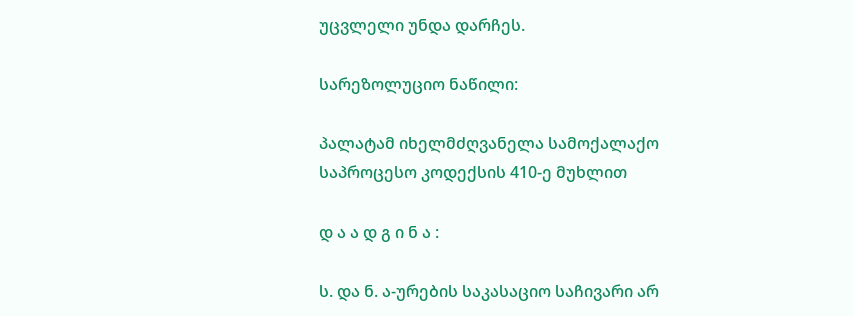უცვლელი უნდა დარჩეს.

სარეზოლუციო ნაწილი:

პალატამ იხელმძღვანელა სამოქალაქო საპროცესო კოდექსის 410-ე მუხლით

დ ა ა დ გ ი ნ ა :

ს. და ნ. ა-ურების საკასაციო საჩივარი არ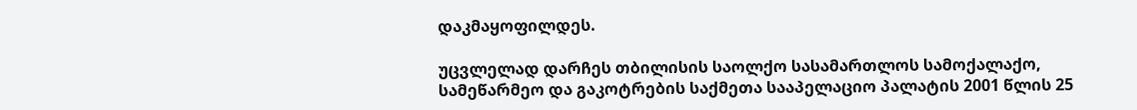დაკმაყოფილდეს.

უცვლელად დარჩეს თბილისის საოლქო სასამართლოს სამოქალაქო, სამეწარმეო და გაკოტრების საქმეთა სააპელაციო პალატის 2001 წლის 25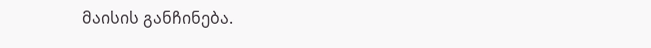მაისის განჩინება.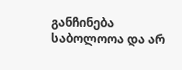განჩინება საბოლოოა და არ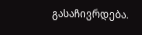გასაჩივრდება.